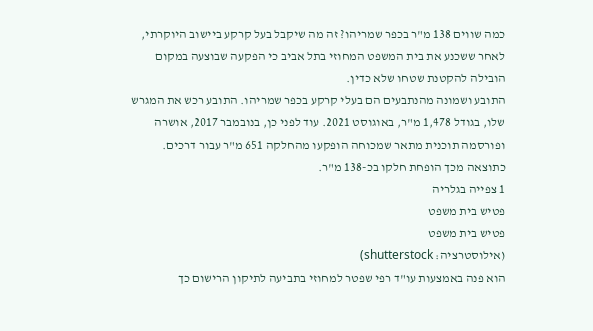כמה שווים 138 מ"ר בכפר שמריהו? זה מה שיקבל בעל קרקע ביישוב היוקרתי, לאחר ששכנע את בית המשפט המחוזי בתל אביב כי הפקעה שבוצעה במקום הובילה להקטנת שטחו שלא כדין.
התובע ושמונה מהנתבעים הם בעלי קרקע בכפר שמריהו. התובע רכש את המגרש שלו, בגודל 1,478 מ"ר, באוגוסט 2021. עוד לפני כן, בנובמבר 2017, אושרה ופורסמה תוכנית מתאר שמכוחה הופקעו מהחלקה 651 מ"ר עבור דרכים. כתוצאה מכך הופחת חלקו בכ-138 מ"ר.
1 צפייה בגלריה
פטיש בית משפט
פטיש בית משפט
(אילוסטרציה: shutterstock)
הוא פנה באמצעות עו"ד רפי שפטר למחוזי בתביעה לתיקון הרישום כך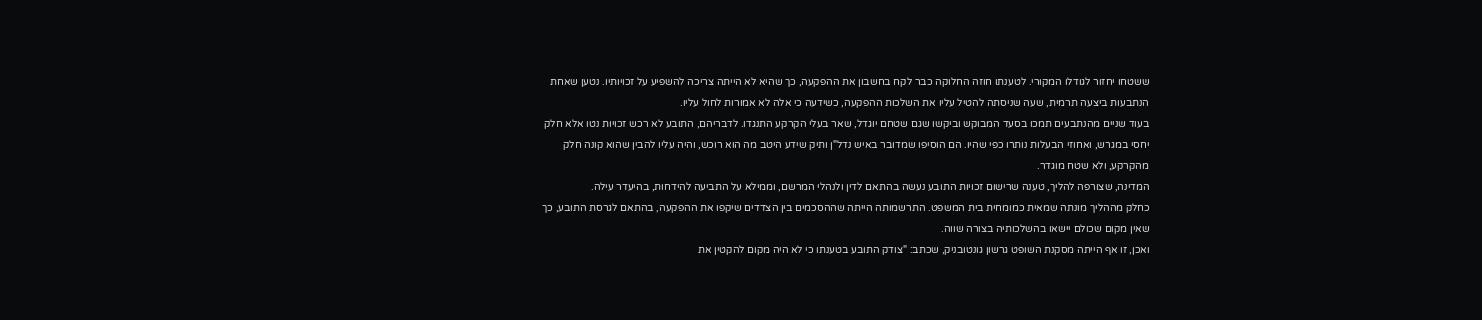ששטחו יחזור לגודלו המקורי. לטענתו חוזה החלוקה כבר לקח בחשבון את ההפקעה, כך שהיא לא הייתה צריכה להשפיע על זכויותיו. נטען שאחת הנתבעות ביצעה תרמית, שעה שניסתה להטיל עליו את השלכות ההפקעה, כשידעה כי אלה לא אמורות לחול עליו.
בעוד שניים מהנתבעים תמכו בסעד המבוקש וביקשו שגם שטחם יוגדל, שאר בעלי הקרקע התנגדו. לדבריהם, התובע לא רכש זכויות נטו אלא חלק יחסי במגרש, ואחוזי הבעלות נותרו כפי שהיו. הם הוסיפו שמדובר באיש נדל"ן ותיק שידע היטב מה הוא רוכש, והיה עליו להבין שהוא קונה חלק מהקרקע, ולא שטח מוגדר.
המדינה, שצורפה להליך, טענה שרישום זכויות התובע נעשה בהתאם לדין ולנהלי המרשם, וממילא על התביעה להידחות, בהיעדר עילה.
כחלק מההליך מונתה שמאית כמומחית בית המשפט. התרשמותה הייתה שההסכמים בין הצדדים שיקפו את ההפקעה, בהתאם לגרסת התובע, כך שאין מקום שכולם יישאו בהשלכותיה בצורה שווה.
ואכן, זו אף הייתה מסקנת השופט גרשון גונטובניק, שכתב: "צודק התובע בטענתו כי לא היה מקום להקטין את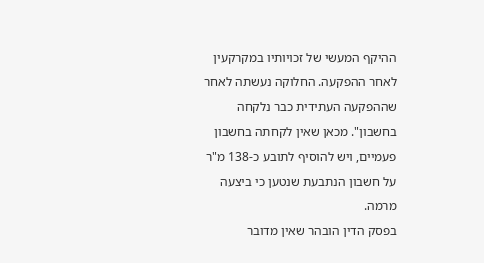ההיקף המעשי של זכויותיו במקרקעין לאחר ההפקעה. החלוקה נעשתה לאחר שההפקעה העתידית כבר נלקחה בחשבון". מכאן שאין לקחתה בחשבון פעמיים, ויש להוסיף לתובע כ-138 מ"ר על חשבון הנתבעת שנטען כי ביצעה מרמה.
בפסק הדין הובהר שאין מדובר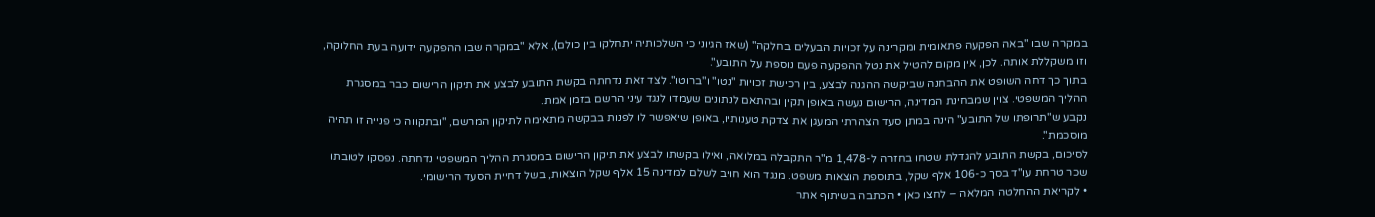במקרה שבו "באה הפקעה פתאומית ומקרינה על זכויות הבעלים בחלקה" (שאז הגיוני כי השלכותיה יתחלקו בין כולם), אלא "במקרה שבו ההפקעה ידועה בעת החלוקה, וזו משקללת אותה. לכן, אין מקום להטיל את נטל ההפקעה פעם נוספת על התובע".
בתוך כך דחה השופט את ההבחנה שביקשה ההגנה לבצע, בין רכישת זכויות "נטו" ו"ברוטו". לצד זאת נדחתה בקשת התובע לבצע את תיקון הרישום כבר במסגרת ההליך המשפטי. צוין שמבחינת המדינה, הרישום נעשה באופן תקין ובהתאם לנתונים שעמדו לנגד עיני הרשם בזמן אמת.
נקבע ש"תרופתו של התובע" הינה במתן סעד הצהרתי המעגן את צדקת טענותיו, באופן שיאפשר לו לפנות בבקשה מתאימה לתיקון המרשם, "ובתקווה כי פנייה זו תהיה מוסכמת".
לסיכום, בקשת התובע להגדלת שטחו בחזרה ל-1,478 מ"ר התקבלה במלואה, ואילו בקשתו לבצע את תיקון הרישום במסגרת ההליך המשפטי נדחתה. נפסקו לטובתו שכר טרחת עו"ד בסך כ-106 אלף שקל, בתוספת הוצאות משפט. מנגד הוא חויב לשלם למדינה 15 אלף שקל הוצאות, בשל דחיית הסעד הרישומי.
• לקריאת ההחלטה המלאה – לחצו כאן • הכתבה בשיתוף אתר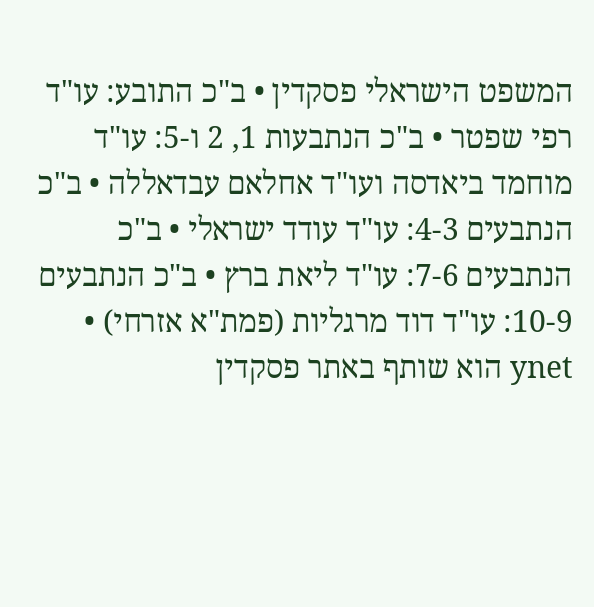המשפט הישראלי פסקדין • ב"כ התובע: עו"ד רפי שפטר • ב"כ הנתבעות 1, 2 ו-5: עו"ד מוחמד ביאדסה ועו"ד אחלאם עבדאללה • ב"כ הנתבעים 4-3: עו"ד עודד ישראלי • ב"כ הנתבעים 7-6: עו"ד ליאת ברץ • ב"כ הנתבעים 10-9: עו"ד דוד מרגליות (פמת"א אזרחי) • ynet הוא שותף באתר פסקדין